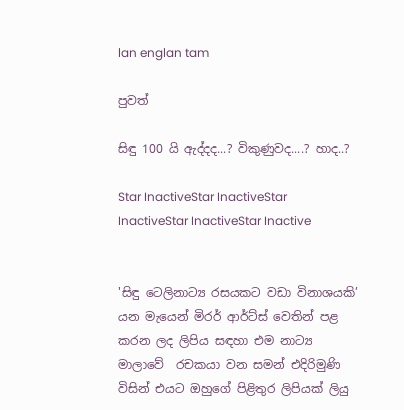lan englan tam

පුවත්

සිඳු 100 යි ඇද්දද...? විකුණුවද....? හාද..?

Star InactiveStar InactiveStar InactiveStar InactiveStar Inactive


'සිඳු ටෙලිනාට්‍ය රසයකට වඩා විනාශයකි’ යන මැයෙන් මිරර් ආර්ට්ස් වෙතින් පළ කරන ලද ලිපිය සඳහා එම නාට්‍ය මාලාවේ  රචකයා වන සමන් එදිරිමුණි විසින් එයට ඔහුගේ පිළිතුර ලිපියක් ලියු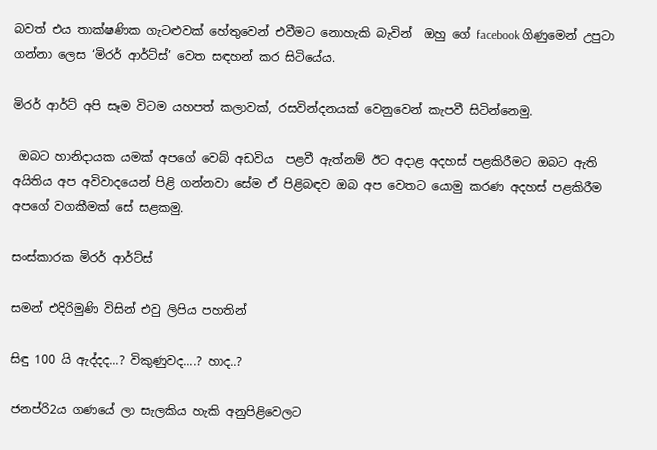බවත් එය තාක්ෂණික ගැටළුවක් හේතුවෙන් එවීමට නොහැකි බැවින්  ඔහු ගේ facebook ගිණුමෙන් උපුටා ගන්නා ලෙස ‘මිරර් ආර්ට්ස්’ වෙත සඳහන් කර සිටියේය.

මිරර් ආර්ට් අපි සෑම විටම යහපත් කලාවක්, රසවින්දනයක් වෙනුවෙන් කැපවී සිටින්නෙමු.

 ඔබට හානිදායක යමක් අපගේ වෙබ් අඩවිය  පළවී ඇත්නම් ඊට අදාළ අදහස් පළකිරීමට ඔබට ඇති අයිතිය අප අවිවාදයෙන් පිළි ගන්නවා සේම ඒ පිළිබඳව ඔබ අප වෙතට යොමු කරණ අදහස් පළකිරීම අපගේ වගකීමක් සේ සළකමු.

සංස්කාරක මිරර් ආර්ට්ස්

සමන් එදිරිමුණි විසින් එවු ලිපිය පහතින්

සිඳු 100 යි ඇද්දද...? විකුණුවද....? හාද..?

ජනප්රි2ය ගණයේ ලා සැලකිය හැකි අනුපිළිවෙලට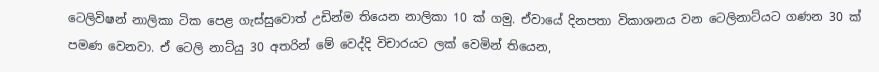ටෙලිවිෂන් නාලිකා ටික පෙළ ගැස්සුවොත් උඩින්ම තියෙන නාලිකා 10 ක් ගමු. ඒවායේ දිනපතා විකාශනය වන ටෙලිනාට්යට ගණන 30 ක් පමණ වෙනවා. ඒ ටෙලි නාට්යු 30 අතරින් මේ වෙද්දි විචාරයට ලක් වෙමින් තියෙන,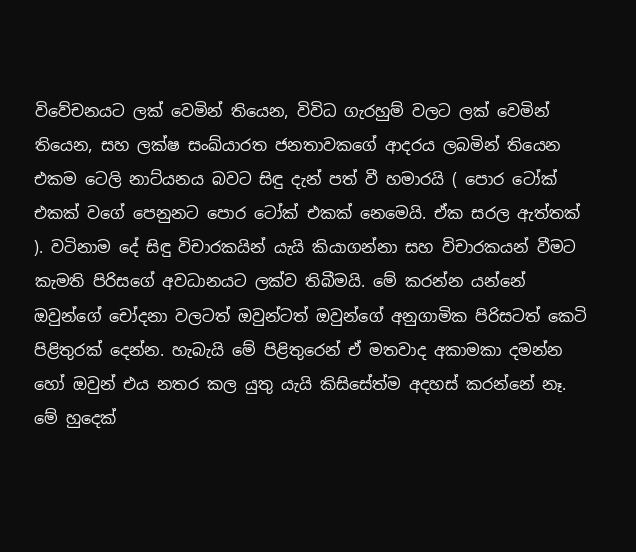විවේචනයට ලක් වෙමින් තියෙන, විවිධ ගැරහුම් වලට ලක් වෙමින් තියෙන, සහ ලක්ෂ සංඛ්යාරත ජනතාවකගේ ආදරය ලබමින් තියෙන එකම ටෙලි නාට්යනය බවට සිඳු දැන් පත් වී හමාරයි ( පොර ටෝක් එකක් වගේ පෙනුනට පොර ටෝක් එකක් නෙමෙයි. ඒක සරල ඇත්තක් ). වටිනාම දේ සිඳු විචාරකයින් යැයි කියාගන්නා සහ විචාරකයන් වීමට කැමති පිරිසගේ අවධානයට ලක්ව තිබීමයි. මේ කරන්න යන්නේ ඔවුන්ගේ චෝදනා වලටත් ඔවුන්ටත් ඔවුන්ගේ අනුගාමික පිරිසටත් කෙටි පිළිතුරක් දෙන්න. හැබැයි මේ පිළිතුරෙන් ඒ මතවාද අකාමකා දමන්න හෝ ඔවුන් එය නතර කල යුතු යැයි කිසිසේත්ම අදහස් කරන්නේ නෑ. මේ හුදෙක්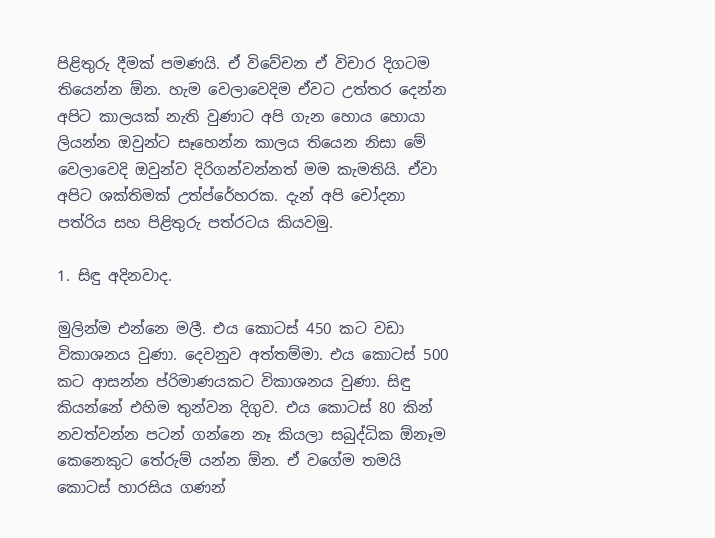පිළිතුරු දීමක් පමණයි. ඒ විවේචන ඒ විචාර දිගටම තියෙන්න ඕන. හැම වෙලාවෙදිම ඒවට උත්තර දෙන්න අපිට කාලයක් නැති වුණාට අපි ගැන හොය හොයා ලියන්න ඔවුන්ට සෑහෙන්න කාලය තියෙන නිසා මේ වෙලාවෙදි ඔවුන්ව දිරිගන්වන්නත් මම කැමතියි. ඒවා අපිට ශක්තිමක් උත්ප්රේහරක. දැන් අපි චෝදනා පත්රිය සහ පිළිතුරු පත්රටය කියවමු.

1. සිඳු අදිනවාද.

මුලින්ම එන්නෙ මලී. එය කොටස් 450 කට වඩා විකාශනය වුණා. දෙවනුව අත්තම්මා. එය කොටස් 500 කට ආසන්න ප්රිමාණයකට විකාශනය වුණා. සිඳු කියන්නේ එහිම තුන්වන දිගුව. එය කොටස් 80 කින් නවත්වන්න පටන් ගන්නෙ නෑ කියලා සබුද්ධික ඕනෑම කෙනෙකුට තේරුම් යන්න ඕන. ඒ වගේම තමයි කොටස් හාරසිය ගණන්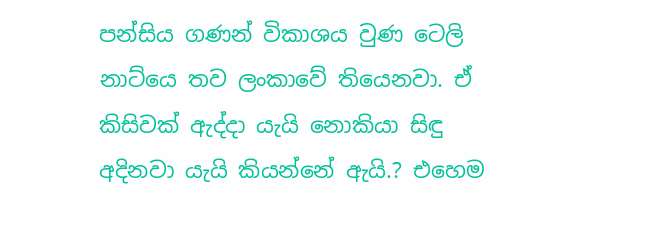පන්සිය ගණන් විකාශය වුණ ටෙලි නාට්යෙ තව ලංකාවේ තියෙනවා. ඒ කිසිවක් ඇද්දා යැයි නොකියා සිඳු අදිනවා යැයි කියන්නේ ඇයි.? එහෙම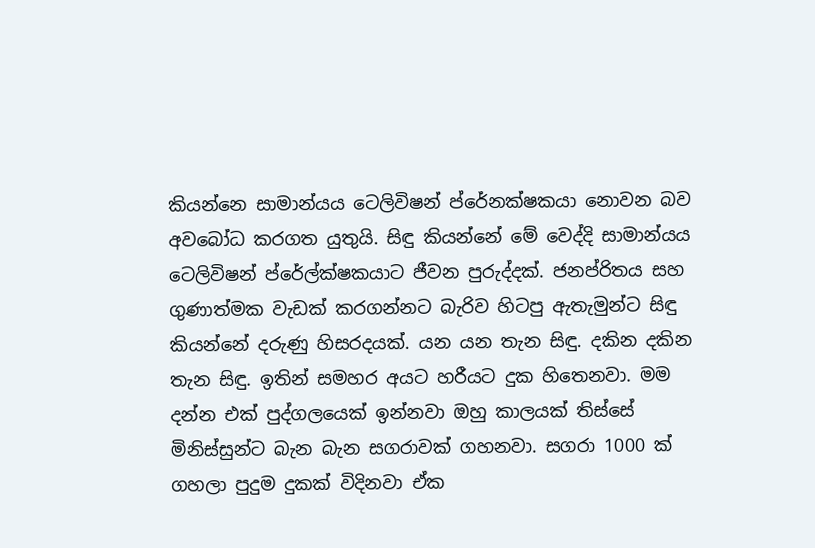කියන්නෙ සාමාන්යය ටෙලිවිෂන් ප්රේනක්ෂකයා නොවන බව අවබෝධ කරගත යුතුයි. සිඳු කියන්නේ මේ වෙද්දි සාමාන්යය ටෙලිවිෂන් ප්රේල්ක්ෂකයාට ජීවන පුරුද්දක්. ජනප්රිතය සහ ගුණාත්මක වැඩක් කරගන්නට බැරිව හිටපු ඇතැමුන්ට සිඳු කියන්නේ දරුණු හිසරදයක්. යන යන තැන සිඳු. දකින දකින තැන සිඳු. ඉතින් සමහර අයට හරීයට දුක හිතෙනවා. මම දන්න එක් පුද්ගලයෙක් ඉන්නවා ඔහු කාලයක් තිස්සේ මිනිස්සුන්ට බැන බැන සගරාවක් ගහනවා. සගරා 1000 ක් ගහලා පුදුම දුකක් විදිනවා ඒක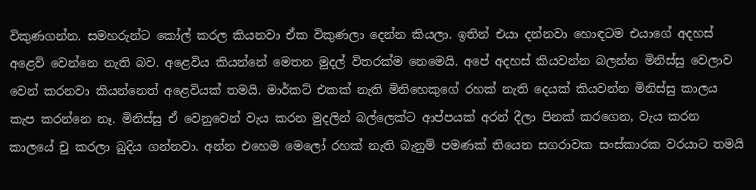විකුණගන්න. සමහරුන්ට කෝල් කරල කියනවා ඒක විකුණලා දෙන්න කියලා. ඉතින් එයා දන්නවා හොඳටම එයාගේ අදහස් අළෙවි වෙන්නෙ නැති බව. අළෙවිය කියන්නේ මෙතන මුදල් විතරක්ම නෙමෙයි. අපේ අදහස් කියවන්න බලන්න මිනිස්සු වෙලාව වෙන් කරනවා කියන්නෙත් අළෙවියක් තමයි. මාර්කට් එකක් නැති මිනිහෙකුගේ රහක් නැති දෙයක් කියවන්න මිනිස්සු කාලය කැප කරන්නෙ නෑ. මිනිස්සු ඒ වෙනුවෙන් වැය කරන මුදලින් බල්ලෙක්ට ආප්පයක් අරන් දීලා පිනක් කරගෙන, වැය කරන කාලයේ චු කරලා බුදිය ගන්නවා. අන්න එහෙම මෙලෝ රහක් නැති බැනුම් පමණක් තියෙන සගරාවක සංස්කාරක වරයාට තමයි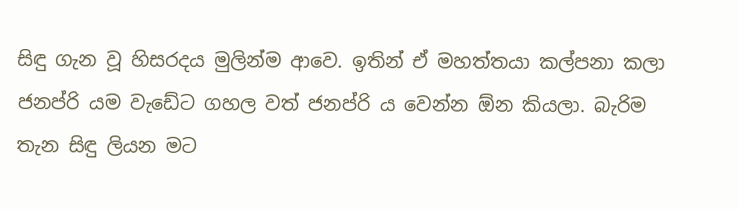සිඳු ගැන වූ හිසරදය මුලින්ම ආවෙ. ඉතින් ඒ මහත්තයා කල්පනා කලා ජනප්රි යම වැඩේට ගහල වත් ජනප්රි ය වෙන්න ඕන කියලා. බැරිම තැන සිඳු ලියන මට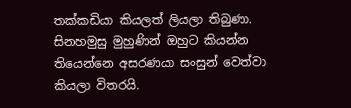තක්කඩියා කියලත් ලියලා තිබුණා. සිනහමුසු මුහුණින් ඔහුට කියන්න තියෙන්නෙ අසරණයා සංසුන් වෙත්වා කියලා විතරයි.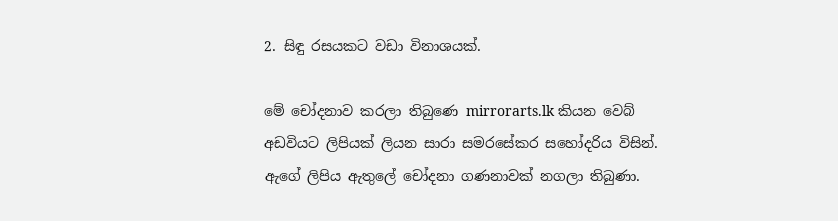2. සිඳු රසයකට වඩා විනාශයක්.

මේ චෝදනාව කරලා තිබුණෙ mirrorarts.lk කියන වෙබ් අඩවියට ලිපියක් ලියන සාරා සමරසේකර සහෝදරිය විසින්. ඇගේ ලිපිය ඇතුලේ චෝදනා ගණනාවක් නගලා තිබුණා.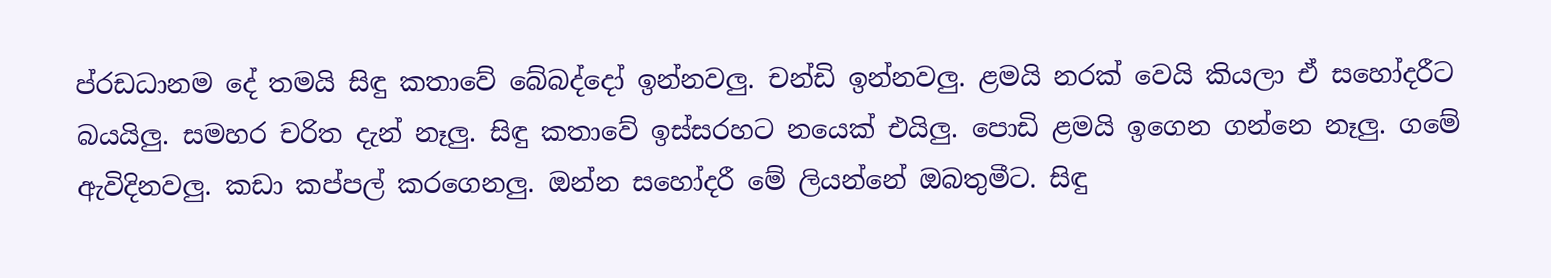ප්රඩධානම දේ තමයි සිඳු කතාවේ බේබද්දෝ ඉන්නවලු. චන්ඩි ඉන්නවලු. ළමයි නරක් වෙයි කියලා ඒ සහෝදරීට බයයිලු. සමහර චරිත දැන් නෑලු. සිඳු කතාවේ ඉස්සරහට නයෙක් එයිලු. පොඩි ළමයි ඉගෙන ගන්නෙ නෑලු. ගමේ ඇවිදිනවලු. කඩා කප්පල් කරගෙනලු. ඔන්න සහෝදරී මේ ලියන්නේ ඔබතුමීට. සිඳු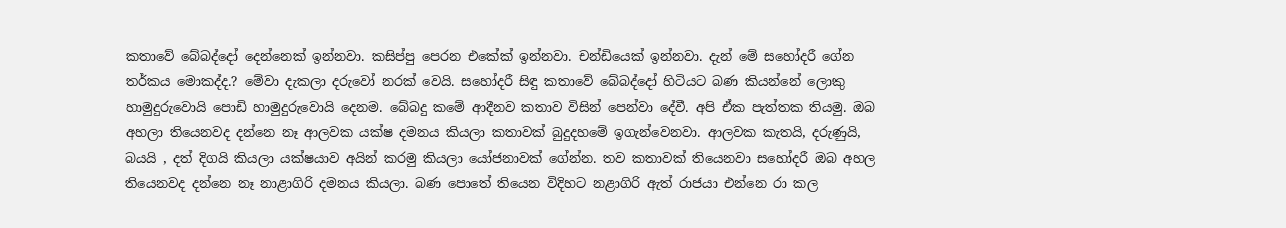කතාවේ බේබද්දෝ දෙන්නෙක් ඉන්නවා. කසිප්පු පෙරන එකේක් ඉන්නවා. චන්ඩියෙක් ඉන්නවා. දැන් මේ සහෝදරී ගේන තර්කය මොකද්ද.? මේවා දැකලා දරුවෝ නරක් වෙයි. සහෝදරී සිඳු කතාවේ බේබද්දෝ හිටියට බණ කියන්නේ ලොකු හාමුදුරුවොයි පොඩි හාමුදුරුවොයි දෙනම. බේබදු කමේ ආදීනව කතාව විසින් පෙන්වා දේවී. අපි ඒක පැත්තක තියමු. ඔබ අහලා තියෙනවද දන්නෙ නෑ ආලවක යක්ෂ දමනය කියලා කතාවක් බුදුදහමේ ඉගැන්වෙනවා. ආලවක කැතයි, දරුණුයි, බයයි , දත් දිගයි කියලා යක්ෂයාව අයින් කරමු කියලා යෝජනාවක් ගේන්න. තව කතාවක් තියෙනවා සහෝදරී ඔබ අහල තියෙනවද දන්නෙ නෑ නාළාගිරි දමනය කියලා. බණ පොතේ තියෙන විදිහට නළාගිරි ඇත් රාජයා එන්නෙ රා කල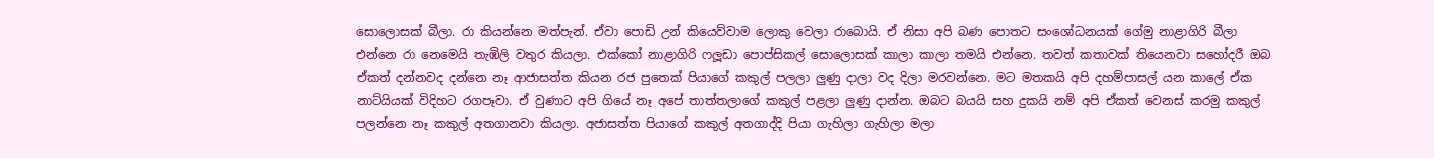සොලොසක් බීලා. රා කියන්නෙ මත්පැන්. ඒවා පොඩි උන් කියෙව්වාම ලොකු වෙලා රාබොයි. ඒ නිසා අපි බණ පොතට සංශෝධනයක් ගේමු නාළාගිරි බීලා එන්නෙ රා නෙමෙයි තැඹිලි වතුර කියලා. එක්කෝ නාළාගිරි ෆලූඩා පොප්සිකල් සොලොසක් කාලා කාලා තමයි එන්නෙ. තවත් කතාවක් තියෙනවා සහෝදරී ඔබ ඒකත් දන්නවද දන්නෙ නෑ ආජාසත්ත කියන රජ පුතෙක් පියාගේ කකුල් පලලා ලුණු දාලා වද දිලා මරවන්නෙ. මට මතකයි අපි දහම්පාසල් යන කාලේ ඒක නාට්යියක් විදිහට රගපෑවා. ඒ වුණාට අපි ගියේ නෑ අපේ තාත්තලාගේ කකුල් පළලා ලුණු දාන්න. ඔබට බයයි සහ දුකයි නම් අපි ඒකත් වෙනස් කරමු කකුල් පලන්නෙ නෑ කකුල් අතගානවා කියලා. අජාසත්ත පියාගේ කකුල් අතගාද්දි පියා ගැහිලා ගැහිලා මලා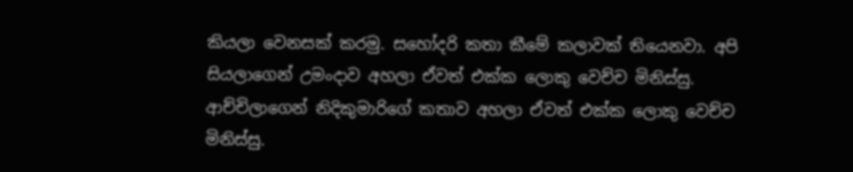කියලා වෙනසක් කරමු. සහෝදරි කතා කීමේ කලාවක් තියෙනවා. අපි සියලාගෙන් උමංදාව අහලා ඒවත් එක්ක ලොකු වෙච්ච මිනිස්සු. ආච්චිලාගෙන් නිදිකුමාරිගේ කතාව අහලා ඒවත් එක්ක ලොකු වෙච්ච මිනිස්සු.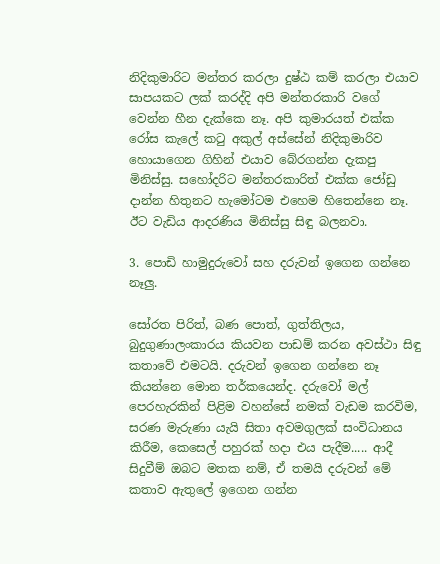නිදිකුමාරිට මන්තර කරලා දුෂ්ඨ කම් කරලා එයාව සාපයකට ලක් කරද්දි අපි මන්තරකාරි වගේ වෙන්න හීන දැක්කෙ නෑ. අපි කුමාරයත් එක්ක රෝස කැලේ කටු අකුල් අස්සේන් නිදිකුමාරිව හොයාගෙන ගිහින් එයාව බේරගන්න දැකපු මිනිස්සු. සහෝදරිට මන්තරකාරිත් එක්ක ජෝඩු දාන්න හිතුනට හැමෝටම එහෙම හිතෙන්නෙ නෑ. ඊට වැඩිය ආදරණිය මිනිස්සු සිඳු බලනවා.

3. පොඩි හාමුදුරුවෝ සහ දරුවන් ඉගෙන ගන්නෙ නෑලු.

සෝරත පිරිත්, බණ පොත්, ගුත්තිලය, බුදුගුණාලංකාරය කියවන පාඩම් කරන අවස්ථා සිඳු කතාවේ එමටයි. දරුවන් ඉගෙන ගන්නෙ නෑ කියන්නෙ මොන තර්කයෙන්ද. දරුවෝ මල් පෙරහැරකින් පිළිම වහන්සේ නමක් වැඩම කරවිම, සරණ මැරුණා යැයි සිතා අවමගුලක් සංවිධානය කිරීම, කෙසෙල් පහුරක් හදා එය පැදීම..... ආදී සිදුවීම් ඔබට මතක නම්, ඒ තමයි දරුවන් මේ කතාව ඇතුලේ ඉගෙන ගන්න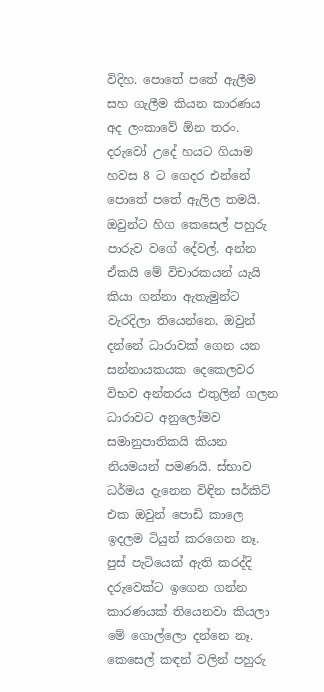විදිහ. පොතේ පතේ ඇලීම සහ ගැලීම කියන කාරණය අද ලංකාවේ ඕන තරං. දරුවෝ උදේ හයට ගියාම හවස 8 ට ගෙදර එන්නේ පොතේ පතේ ඇලිල තමයි. ඔවුන්ට හිග කෙසෙල් පහුරු පාරුව වගේ දේවල්. අන්න ඒකයි මේ විචාරකයන් යැයි කියා ගන්නා ඇතැමුන්ට වැරදිලා තියෙන්නෙ. ඔවුන් දන්නේ ධාරාවක් ගෙන යන සන්නායකයක දෙකෙලවර විභව අන්තරය එතුලින් ගලන ධාරාවට අනුලෝමව සමානුපාතිකයි කියන නියමයන් පමණයි. ස්භාව ධර්මය දැනෙන විඳින සර්කිට් එක ඔවුන් පොඩි කාලෙ ඉදලම ටියුන් කරගෙන නෑ. පුස් පැටියෙක් ඇති කරද්දි දරුවෙක්ට ඉගෙන ගන්න කාරණයක් තියෙනවා කියලා මේ ගොල්ලො දන්නෙ නෑ. කෙසෙල් කඳන් වලින් පහුරු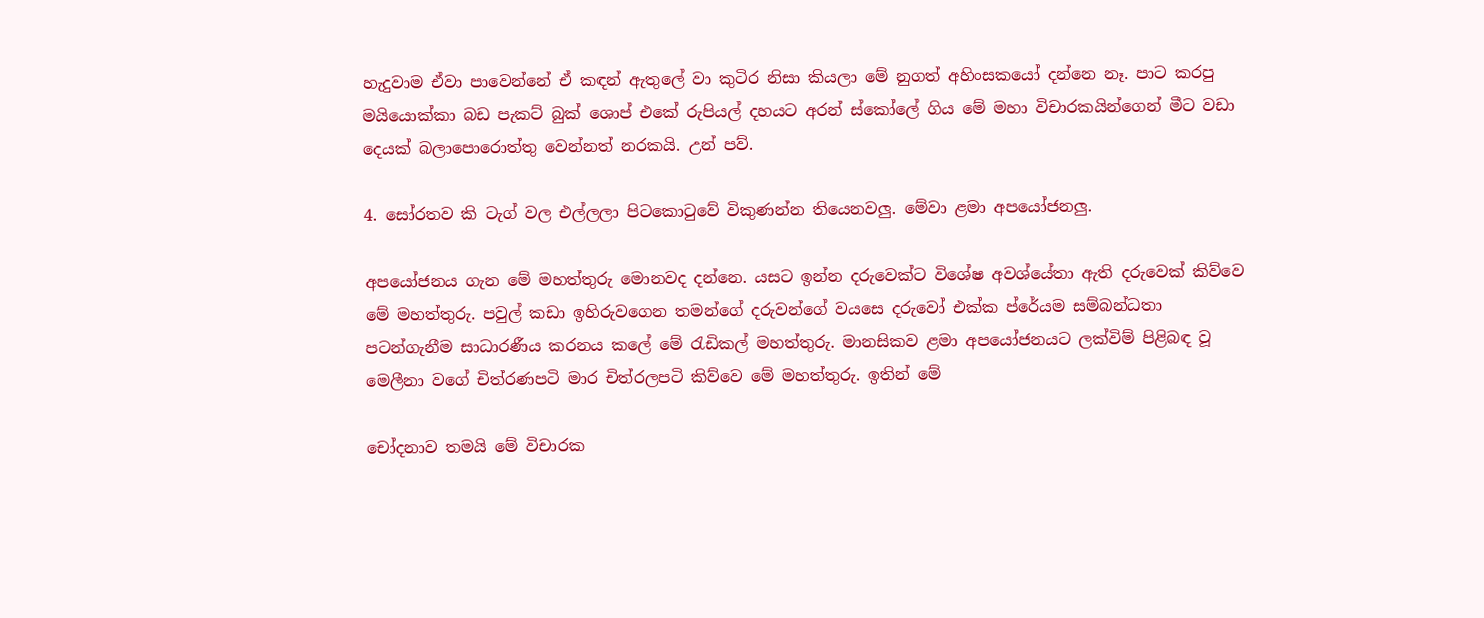හැදුවාම ඒවා පාවෙන්නේ ඒ කඳන් ඇතුලේ වා කුටිර නිසා කියලා මේ නුගත් අහිංසකයෝ දන්නෙ නෑ. පාට කරපු මයියොක්කා බඩ පැකට් බුක් ශොප් එකේ රුපියල් දහයට අරන් ස්කෝලේ ගිය මේ මහා විචාරකයින්ගෙන් මීට වඩා දෙයක් බලාපොරොත්තු වෙන්නත් නරකයි. උන් පව්.

4. සෝරතව කි ටැග් වල එල්ලලා පිටකොටුවේ විකුණන්න තියෙනවලු. මේවා ළමා අපයෝජනලු.

අපයෝජනය ගැන මේ මහත්තුරු මොනවද දන්නෙ. යසට ඉන්න දරුවෙක්ට විශේෂ අවශ්යේතා ඇති දරුවෙක් කිව්වෙ මේ මහත්තුරු. පවුල් කඩා ඉහිරුවගෙන තමන්ගේ දරුවන්ගේ වයසෙ දරුවෝ එක්ක ප්රේයම සම්බන්ධතා පටන්ගැනීම සාධාරණීය කරනය කලේ මේ රැඩිකල් මහත්තුරු. මානසිකව ළමා අපයෝජනයට ලක්විම් පිළිබඳ වූ මෙලීනා වගේ චිත්රණපටි මාර චිත්රලපටි කිව්වෙ මේ මහත්තුරු. ඉතින් මේ

චෝදනාව තමයි මේ විචාරක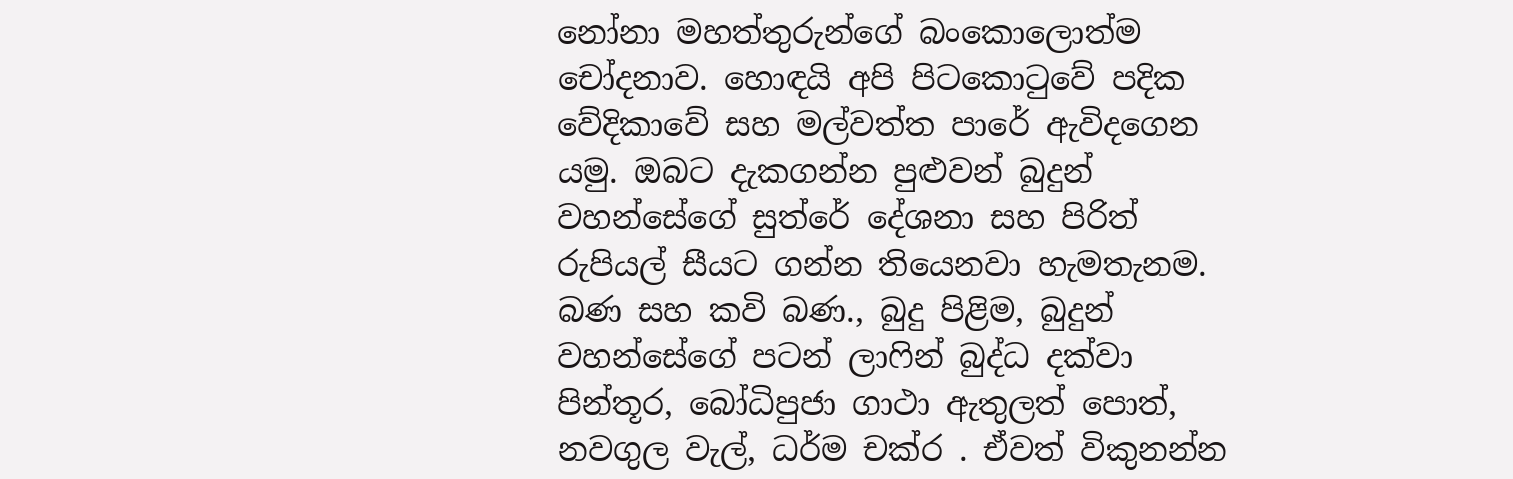නෝනා මහත්තුරුන්ගේ බංකොලොත්ම චෝදනාව. හොඳයි අපි පිටකොටුවේ පදික වේදිකාවේ සහ මල්වත්ත පාරේ ඇවිදගෙන යමු. ඔබට දැකගන්න පුළුවන් බුදුන් වහන්සේගේ සුත්රේ දේශනා සහ පිරිත් රුපියල් සීයට ගන්න තියෙනවා හැමතැනම. බණ සහ කවි බණ., බුදු පිළිම, බුදුන් වහන්සේගේ පටන් ලාෆින් බුද්ධ දක්වා පින්තූර, බෝධිපුජා ගාථා ඇතුලත් පොත්, නවගුල වැල්, ධර්ම චක්ර . ඒවත් විකුනන්න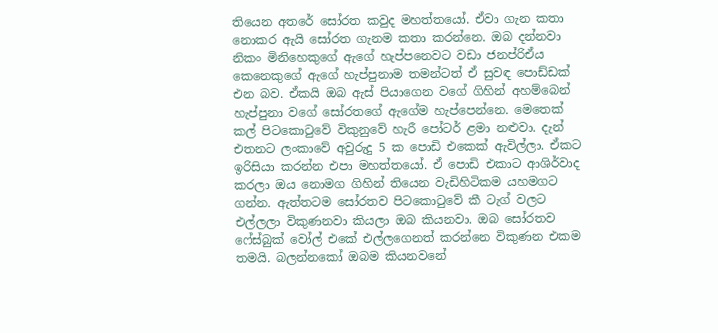තියෙන අතරේ සෝරත කවුද මහත්තයෝ. ඒවා ගැන කතා නොකර ඇයි සෝරත ගැනම කතා කරන්නෙ. ඔබ දන්නවා නිකං මිනිහෙකුගේ ඇගේ හැප්පනෙවට වඩා ජනප්රිඒය කෙනෙකුගේ ඇගේ හැප්පුනාම තමන්ටත් ඒ සුවඳ පොඩ්ඩක් එන බව. ඒකයි ඔබ ඇස් පියාගෙන වගේ ගිහින් අහම්බෙන් හැප්පුනා වගේ සෝරතගේ ඇගේම හැප්පෙන්නෙ. මෙතෙක් කල් පිටකොටුවේ විකුනුවේ හැරී පෝටර් ළමා නළුවා. දැන් එතනට ලංකාවේ අවුරුදු 5 ක පොඩි එකෙක් ඇවිල්ලා. ඒකට ඉරිසියා කරන්න එපා මහත්තයෝ. ඒ පොඩි එකාට ආශිර්වාද කරලා ඔය නොමග ගිහින් තියෙන වැඩිහිටිකම යහමගට ගන්න. ඇත්තටම සෝරතව පිටකොටුවේ කී ටැග් වලට එල්ලලා විකුණනවා කියලා ඔබ කියනවා. ඔබ සෝරතව ෆේස්බුක් වෝල් එකේ එල්ලගෙනත් කරන්නෙ විකුණන එකම තමයි. බලන්නකෝ ඔබම කියනවනේ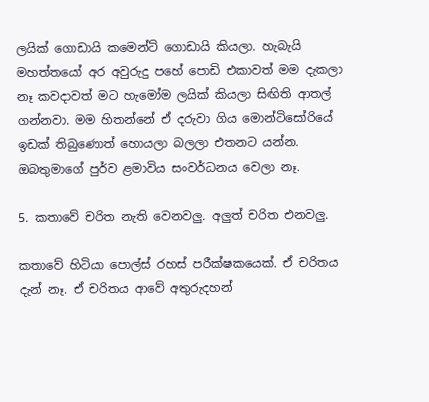ලයික් ගොඩායි කමෙන්ට් ගොඩායි කියලා. හැබැයි මහත්තයෝ අර අවුරුදු පහේ පොඩි එකාවත් මම දැකලා නෑ කවදාවත් මට හැමෝම ලයික් කියලා සිඟිති ආතල් ගන්නවා. මම හිතන්නේ ඒ දරුවා ගිය මොන්ටිසෝරියේ ඉඩක් තිබුණොත් හොයලා බලලා එතනට යන්න. ඔබතුමාගේ පුර්ව ළමාවිය සංවර්ධනය වෙලා නෑ.

5. කතාවේ චරිත නැති වෙනවලු. අලුත් චරිත එනවලු.

කතාවේ හිටියා පොල්ස් රහස් පරීක්ෂකයෙක්. ඒ චරිතය දැන් නෑ. ඒ චරිතය ආවේ අතුරුදහන්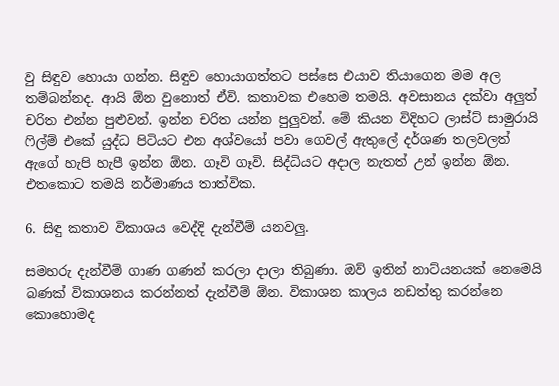වු සිඳුව හොයා ගන්න. සිඳුව හොයාගත්තට පස්සෙ එයාව තියාගෙන මම අල තම්බන්නද. ආයි ඕන වුනොත් ඒවි. කතාවක එහෙම තමයි. අවසානය දක්වා අලුත් චරිත එන්න පුළුවන්. ඉන්න චරිත යන්න පුලුවන්. මේ කියන විදිහට ලාස්ට් සාමුරායි ෆිල්ම් එකේ යුද්ධ පිටියට එන අශ්වයෝ පවා ගෙවල් ඇතුලේ දර්ශණ තලවලත් ඇගේ හැපි හැපී ඉන්න ඕන. ගෑවි ගෑවි. සිද්ධියට අදාල නැතත් උන් ඉන්න ඕන. එතකොට තමයි නර්මාණය තාත්වික.

6. සිඳු කතාව විකාශය වෙද්දි දැන්වීම් යනවලු.

සමහරු දැන්වීම් ගාණ ගණන් කරලා දාලා තිබුණා. ඔව් ඉතින් නාට්යනයක් නෙමෙයි බණක් විකාශනය කරන්නත් දැන්වීම් ඕන. විකාශන කාලය නඩත්තු කරන්නෙ කොහොමද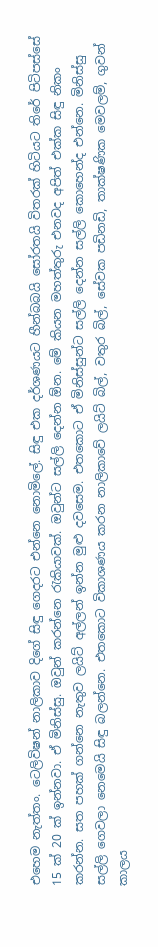එහෙම නැත්තං. ටෙලිවිෂන් නාලිකාව දිගේ සිඳු ගෙදරට එන්නෙ නොමිලේ. සිඳු එක දර්ශණයට හීන්බබයි සෝරතයි විතරක් හිටියට තිරේ පිටිපස්සේ 15 ක් 20 ක් ඉන්නවා. ඒ මිනිස්සු. ඔවුන් කරන්නෙ රැකියාවක්. ඔවුන්ට සල්ලි දෙන්න ඕන. මේ කියන මහත්තුරු එනවද අපිත් එක්ක සිඳු නිකං කරන්න. සත පහක් ගන්නෙ නැතුව ලයිට් අල්ලන් ඉන්න මුළු දවසෙම. එතකොට ඒ මිනිස්සුන්ට සල්ලි දෙන්න සල්ලි කොහෙන්ද එන්නෙ. මිනිස්සු සල්ලි ගෙවලා නෙමෙයි සිඳු බලන්නෙ. එතකොට විකාශණය කරන නාලිකාවේ ලයිට් බිල්, වතුර බිල්, සේවක පඩිනඩි, තාක්ෂණික මෙවලම්, ගුවන් කාලය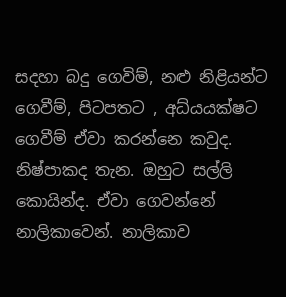සදහා බදු ගෙවිම්, නළු නිළියන්ට ගෙවීම්, පිටපතට , අධ්යයක්ෂට ගෙවීම් ඒවා කරන්නෙ කවුද. නිෂ්පාකද තැන. ඔහුට සල්ලි කොයින්ද. ඒවා ගෙවන්නේ නාලිකාවෙන්. නාලිකාව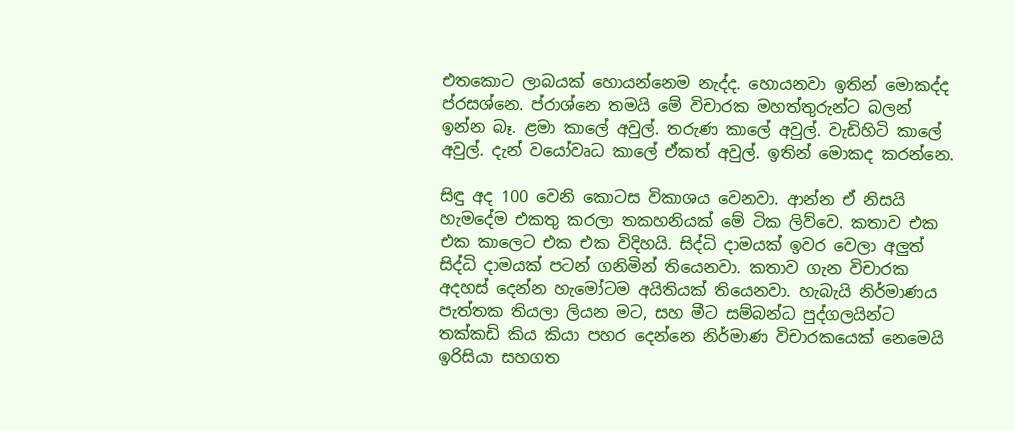එතකොට ලාබයක් හොයන්නෙම නැද්ද. හොයනවා ඉතින් මොකද්ද ප්රසශ්නෙ. ප්රාශ්නෙ තමයි මේ විචාරක මහත්තුරුන්ට බලන් ඉන්න බෑ. ළමා කාලේ අවුල්. තරුණ කාලේ අවුල්. වැඩිහිටි කාලේ අවුල්. දැන් වයෝවෘධ කාලේ ඒකත් අවුල්. ඉතින් මොකද කරන්නෙ.

සිඳු අද 100 වෙනි කොටස විකාශය වෙනවා. ආන්න ඒ නිසයි හැමදේම එකතු කරලා තකහනියක් මේ ටික ලිව්වෙ. කතාව එක එක කාලෙට එක එක විදිහයි. සිද්ධි දාමයක් ඉවර වෙලා අලුත් සිද්ධි දාමයක් පටන් ගනිමින් තියෙනවා. කතාව ගැන විචාරක අදහස් දෙන්න හැමෝටම අයිතියක් තියෙනවා. හැබැයි නිර්මාණය පැත්තක තියලා ලියන මට, සහ මීට සම්බන්ධ පුද්ගලයින්ට තක්කඩි කිය කියා පහර දෙන්නෙ නිර්මාණ විචාරකයෙක් නෙමෙයි ඉරිසියා සහගත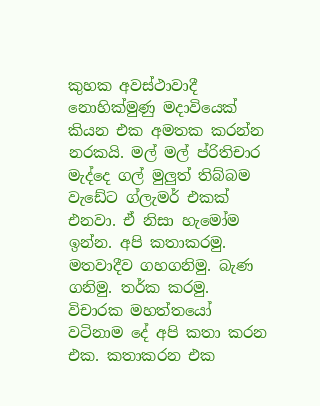කුහක අවස්ථාවාදී නොහික්මුණු මදාවියෙක් කියන එක අමතක කරන්න නරකයි. මල් මල් ප්රිතිචාර මැද්දෙ ගල් මුලුත් තිබ්බම වැඩේට ග්ලැමර් එකක් එනවා. ඒ නිසා හැමෝම ඉන්න. අපි කතාකරමු. මතවාදීව ගහගනිමු. බැණ ගනිමු. තර්ක කරමු. විචාරක මහත්තයෝ වටිනාම දේ අපි කතා කරන එක. කතාකරන එක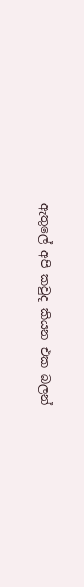ඇතුලේ අපි කවුද කියන එක බලන්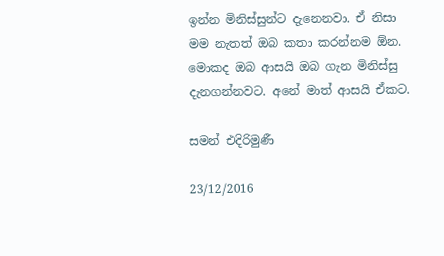ඉන්න මිනිස්සුන්ට දැනෙනවා. ඒ නිසා මම නැතත් ඔබ කතා කරන්නම ඕන. මොකද ඔබ ආසයි ඔබ ගැන මිනිස්සු දැනගන්නවට. අනේ මාත් ආසයි ඒකට.

සමන් එදිරිමුණී

23/12/2016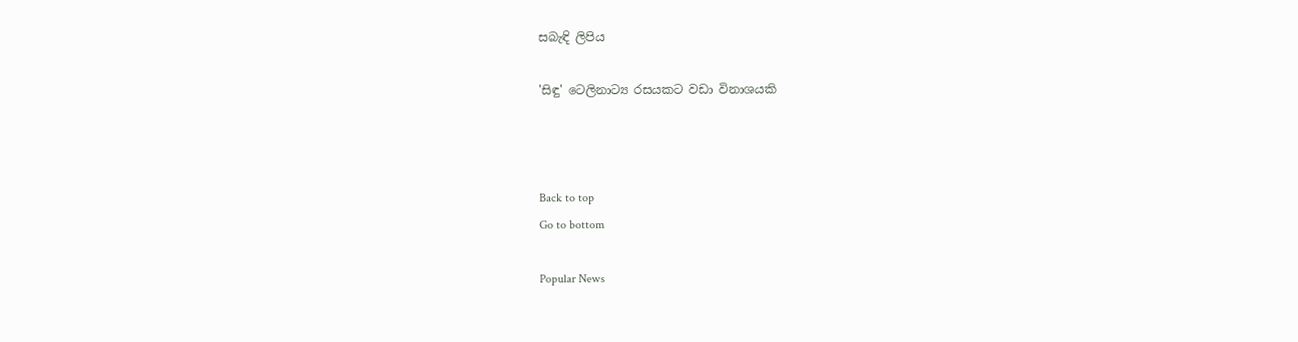සබැඳි ලිපිය

'සිඳු' ටෙලිනාට්‍ය රසයකට වඩා විනාශයකි



Back to top
Go to bottom

Popular News